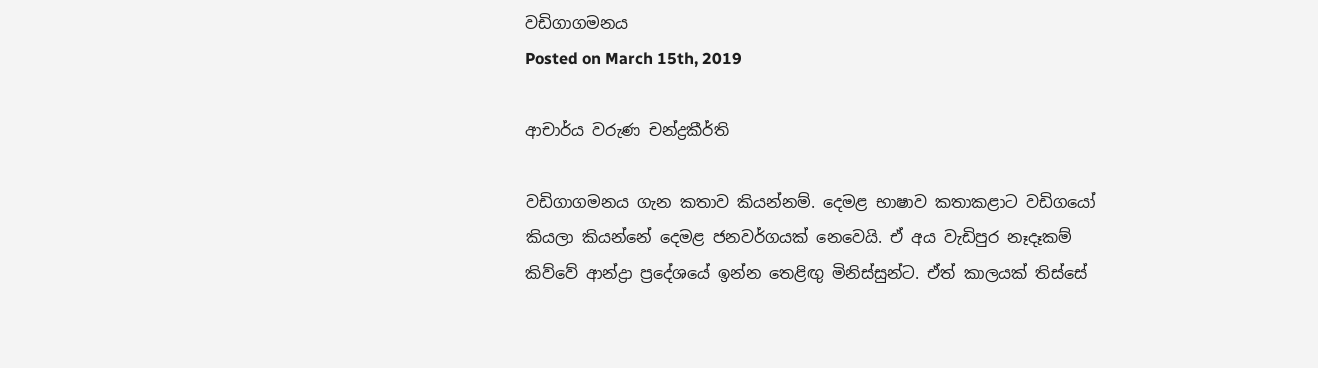වඩිගාගමනය
Posted on March 15th, 2019

ආචාර්ය වරුණ චන්ද්‍රකීර්ති

වඩිගාගමනය ගැන කතාව කියන්නම්. දෙමළ භාෂාව කතාකළාට වඩිගයෝ කියලා කියන්නේ දෙමළ ජනවර්ගයක් නෙවෙයි. ඒ අය වැඩිපුර නෑදෑකම් කිව්වේ ආන්ද්‍රා ප්‍රදේශයේ ඉන්න තෙළිඟු මිනිස්සුන්ට. ඒත් කාලයක් තිස්සේ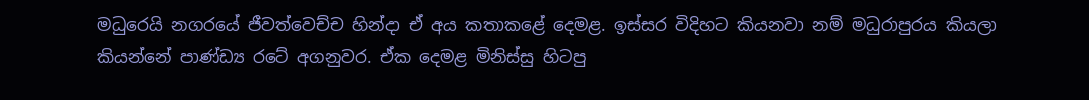මධුරෙයි නගරයේ ජීවත්වෙච්ච හින්දා ඒ අය කතාකළේ දෙමළ. ඉස්සර විදිහට කියනවා නම් මධුරාපුරය කියලා කියන්නේ පාණ්ඩ්‍ය රටේ අගනුවර. ඒක දෙමළ මිනිස්සු හිටපු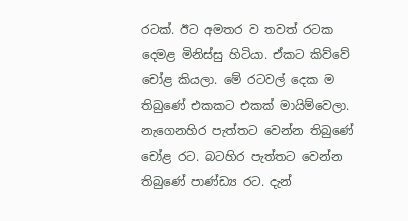රටක්. ඊට අමතර ව තවත් රටක දෙමළ මිනිස්සු හිටියා. ඒකට කිව්වේ චෝළ කියලා. මේ රටවල් දෙක ම තිබුණේ එකකට එකක් මායිම්වෙලා. නැගෙනහිර පැත්තට වෙන්න තිබුණේ චෝළ රට. බටහිර පැත්තට වෙන්න තිබුණේ පාණ්ඩ්‍ය රට. දැන්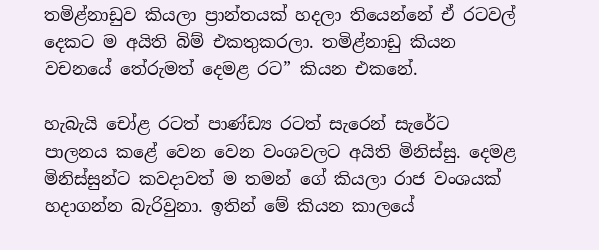තමිළ්නාඩුව කියලා ප්‍රාන්තයක් හදලා තියෙන්නේ ඒ රටවල් දෙකට ම අයිති බිම් එකතුකරලා. තමිළ්නාඩු කියන වචනයේ තේරුමත් දෙමළ රට” කියන එකනේ.

හැබැයි චෝළ රටත් පාණ්ඩ්‍ය රටත් සැරෙන් සැරේට පාලනය කළේ වෙන වෙන වංශවලට අයිති මිනිස්සු. දෙමළ මිනිස්සුන්ට කවදාවත් ම තමන් ගේ කියලා රාජ වංශයක් හදාගන්න බැරිවුනා. ඉතින් මේ කියන කාලයේ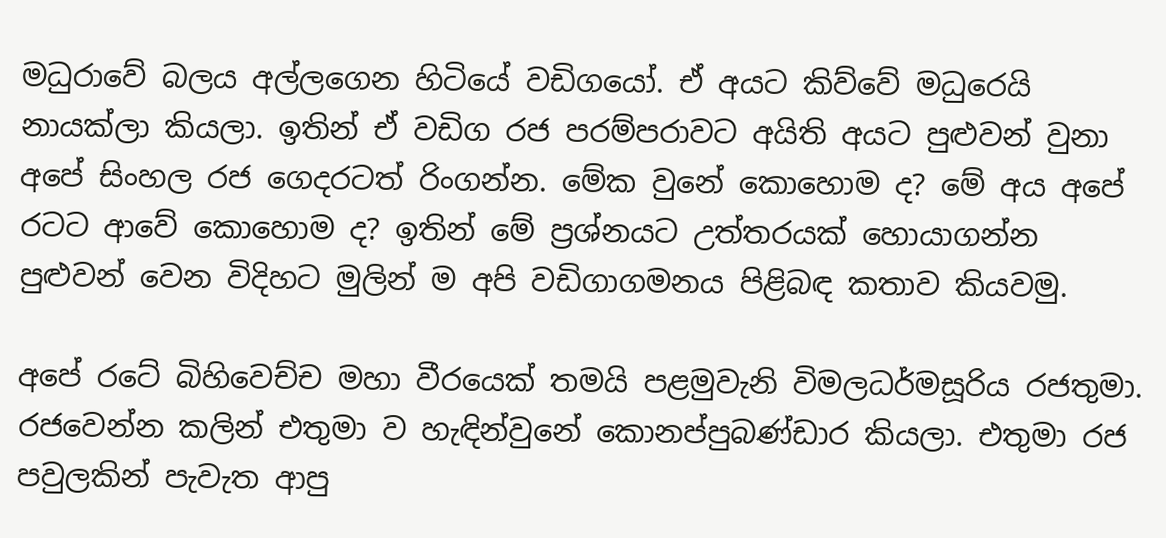මධුරාවේ බලය අල්ලගෙන හිටියේ වඩිගයෝ. ඒ අයට කිව්වේ මධුරෙයි නායක්ලා කියලා. ඉතින් ඒ වඩිග රජ පරම්පරාවට අයිති අයට පුළුවන් වුනා අපේ සිංහල රජ ගෙදරටත් රිංගන්න. මේක වුනේ කොහොම ද? මේ අය අපේ රටට ආවේ කොහොම ද? ඉතින් මේ ප්‍රශ්නයට උත්තරයක් හොයාගන්න පුළුවන් වෙන විදිහට මුලින් ම අපි වඩිගාගමනය පිළිබඳ කතාව කියවමු.

අපේ රටේ බිහිවෙච්ච මහා වීරයෙක් තමයි පළමුවැනි විමලධර්මසූරිය රජතුමා. රජවෙන්න කලින් එතුමා ව හැඳින්වුනේ කොනප්පුබණ්ඩාර කියලා. එතුමා රජ පවුලකින් පැවැත ආපු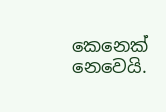කෙනෙක් නෙවෙයි.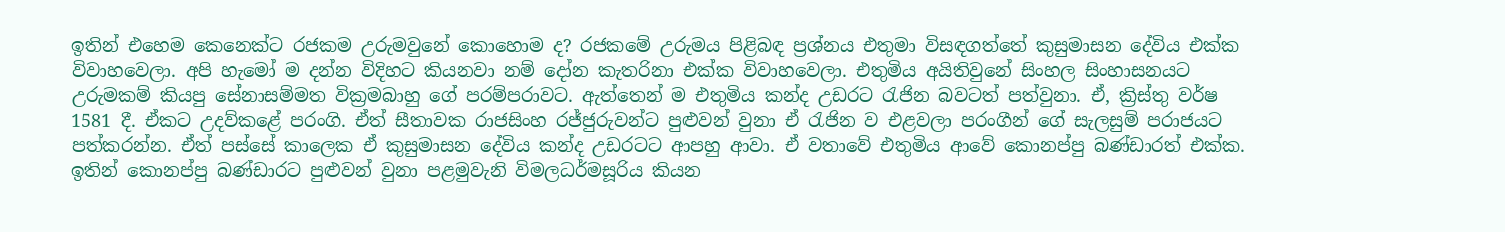ඉතින් එහෙම කෙනෙක්ට රජකම උරුමවුනේ කොහොම ද? රජකමේ උරුමය පිළිබඳ ප්‍රශ්නය එතුමා විසඳගත්තේ කුසුමාසන දේවිය එක්ක විවාහවෙලා. අපි හැමෝ ම දන්න විදිහට කියනවා නම් දෝන කැතරිනා එක්ක විවාහවෙලා. එතුමිය අයිතිවුනේ සිංහල සිංහාසනයට උරුමකම් කියපු සේනාසම්මත වික්‍රමබාහු ගේ පරම්පරාවට. ඇත්තෙන් ම එතුමිය කන්ද උඩරට රැජින බවටත් පත්වුනා. ඒ, ක්‍රිස්තු වර්ෂ 1581 දී. ඒකට උදව්කළේ පරංගි. ඒත් සීතාවක රාජසිංහ රජ්ජුරුවන්ට පුළුවන් වුනා ඒ රැජින ව එළවලා පරංගීන් ගේ සැලසුම් පරාජයට පත්කරන්න. ඒත් පස්සේ කාලෙක ඒ කුසුමාසන දේවිය කන්ද උඩරටට ආපහු ආවා. ඒ වතාවේ එතුමිය ආවේ කොනප්පු බණ්ඩාරත් එක්ක. ඉතින් කොනප්පු බණ්ඩාරට පුළුවන් වුනා පළමුවැනි විමලධර්මසූරිය කියන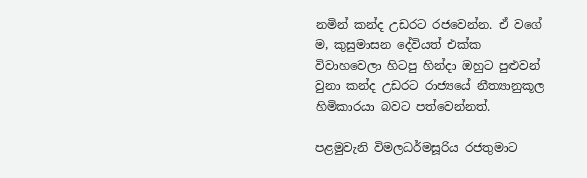නමින් කන්ද උඩරට රජවෙන්න. ඒ වගේ ම, කුසුමාසන දේවියත් එක්ක විවාහවෙලා හිටපු හින්දා ඔහුට පුළුවන් වුනා කන්ද උඩරට රාජ්‍යයේ නීත්‍යානුකූල හිමිකාරයා බවට පත්වෙන්නත්.

පළමුවැනි විමලධර්මසූරිය රජතුමාට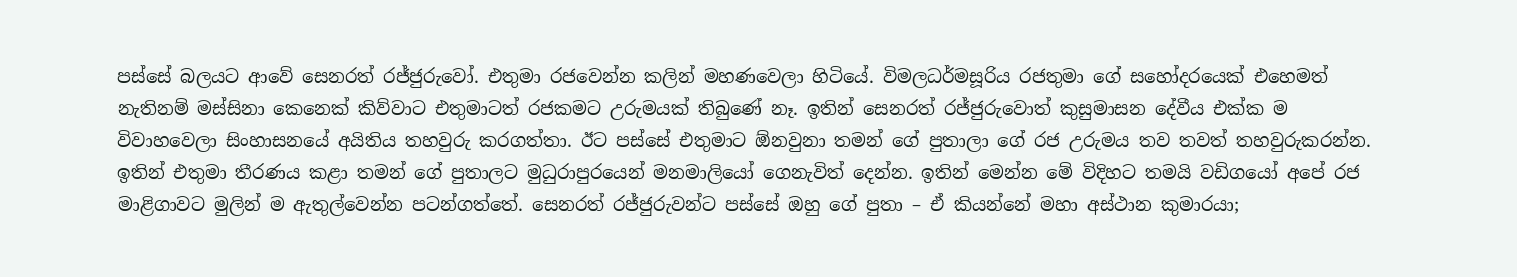පස්සේ බලයට ආවේ සෙනරත් රජ්ජුරුවෝ. එතුමා රජවෙන්න කලින් මහණවෙලා හිටියේ. විමලධර්මසූරිය රජතුමා ගේ සහෝදරයෙක් එහෙමත් නැතිනම් මස්සිනා කෙනෙක් කිව්වාට එතුමාටත් රජකමට උරුමයක් තිබුණේ නෑ. ඉතින් සෙනරත් රජ්ජුරුවොත් කුසුමාසන දේවීය එක්ක ම විවාහවෙලා සිංහාසනයේ අයිතිය තහවුරු කරගත්තා. ඊට පස්සේ එතුමාට ඕනවුනා තමන් ගේ පුතාලා ගේ රජ උරුමය තව තවත් තහවුරුකරන්න. ඉතින් එතුමා තීරණය කළා තමන් ගේ පුතාලට මුධුරාපුරයෙන් මනමාලියෝ ගෙනැවිත් දෙන්න. ඉතින් මෙන්න මේ විදිහට තමයි වඩිගයෝ අපේ රජ මාළිගාවට මුලින් ම ඇතුල්වෙන්න පටන්ගත්තේ. සෙනරත් රජ්ජුරුවන්ට පස්සේ ඔහු ගේ පුතා – ඒ කියන්නේ මහා අස්ථාන කුමාරයා;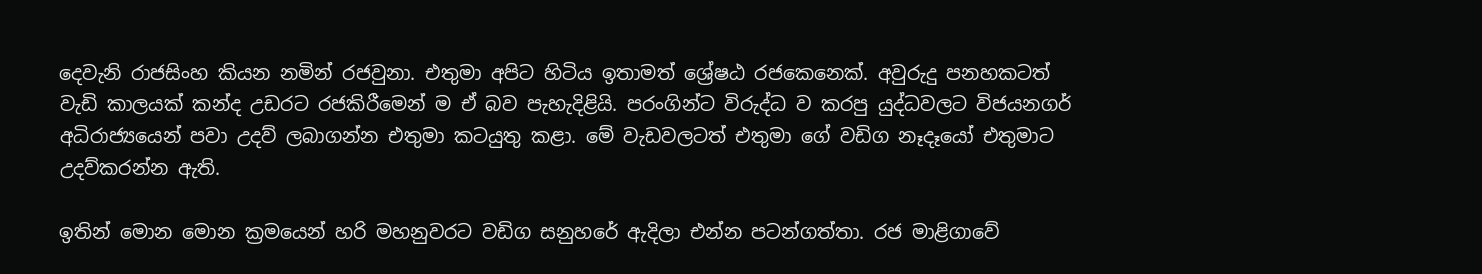දෙවැනි රාජසිංහ කියන නමින් රජවුනා. එතුමා අපිට හිටිය ඉතාමත් ශ්‍රේෂඨ රජකෙනෙක්. අවුරුදු පනහකටත් වැඩි කාලයක් කන්ද උඩරට රජකිරීමෙන් ම ඒ බව පැහැදිළියි. පරංගින්ට විරුද්ධ ව කරපු යුද්ධවලට විජයනගර් අධිරාජ්‍යයෙන් පවා උදව් ලබාගන්න එතුමා කටයුතු කළා. මේ වැඩවලටත් එතුමා ගේ වඩිග නෑදෑයෝ එතුමාට උදව්කරන්න ඇති.

ඉතින් මොන මොන ක්‍රමයෙන් හරි මහනුවරට වඩිග සනුහරේ ඇදිලා එන්න පටන්ගත්තා. රජ මාළිගාවේ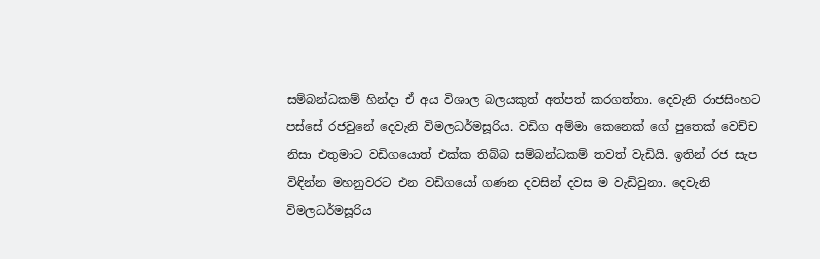සම්බන්ධකම් හින්දා ඒ අය විශාල බලයකුත් අත්පත් කරගත්තා. දෙවැනි රාජසිංහට පස්සේ රජවුනේ දෙවැනි විමලධර්මසූරිය. වඩිග අම්මා කෙනෙක් ගේ පුතෙක් වෙච්ච නිසා එතුමාට වඩිගයොත් එක්ක තිබ්බ සම්බන්ධකම් තවත් වැඩියි. ඉතින් රජ සැප විඳින්න මහනුවරට එන වඩිගයෝ ගණන දවසින් දවස ම වැඩිවුනා. දෙවැනි විමලධර්මසූරිය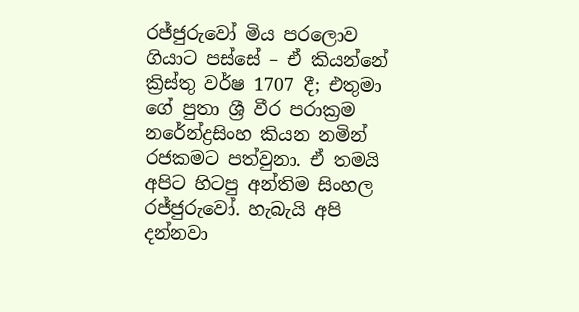රජ්ජුරුවෝ මිය පරලොව ගියාට පස්සේ – ඒ කියන්නේ ක්‍රිස්තු වර්ෂ 1707 දී; එතුමා ගේ පුතා ශ්‍රී වීර පරාක්‍රම නරේන්ද්‍රසිංහ කියන නමින් රජකමට පත්වුනා. ඒ තමයි අපිට හිටපු අන්තිම සිංහල රජ්ජුරුවෝ. හැබැයි අපි දන්නවා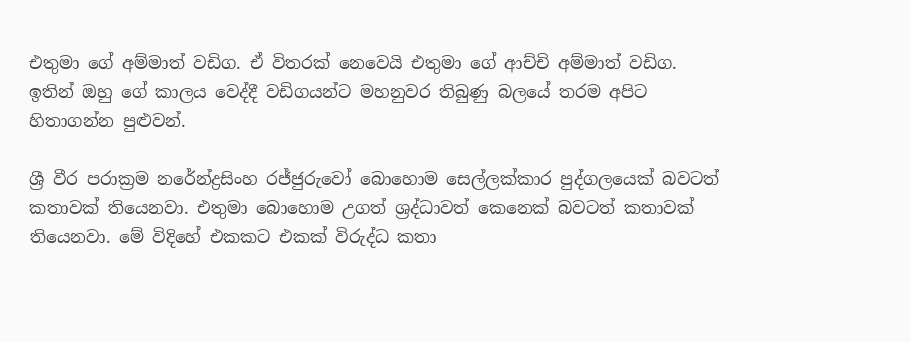එතුමා ගේ අම්මාත් වඩිග. ඒ විතරක් නෙවෙයි එතුමා ගේ ආච්චි අම්මාත් වඩිග. ඉතින් ඔහු ගේ කාලය වෙද්දී වඩිගයන්ට මහනුවර තිබුණු බලයේ තරම අපිට හිතාගන්න පුළුවන්.

ශ්‍රී වීර පරාක්‍රම නරේන්ද්‍රසිංහ රජ්ජුරුවෝ බොහොම සෙල්ලක්කාර පුද්ගලයෙක් බවටත් කතාවක් තියෙනවා. එතුමා බොහොම උගත් ශ්‍රද්ධාවත් කෙනෙක් බවටත් කතාවක් තියෙනවා. මේ විදිහේ එකකට එකක් විරුද්ධ කතා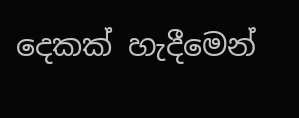දෙකක් හැදීමෙන්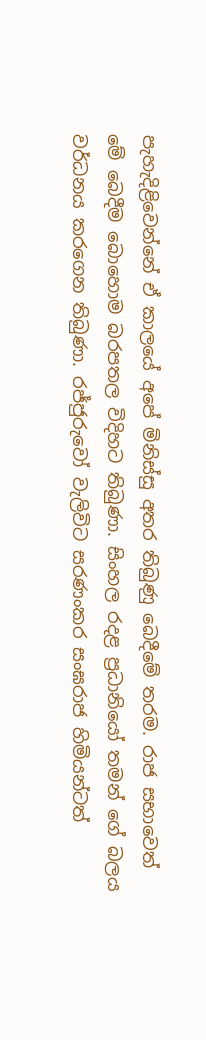පැහැදිළිවෙන්නේ ඒ කාලයේ අපේ මිනිස්සු අතර තිබුණු බෙදීමේ තරම. රාජ සභාවෙත් මේ බෙදීම බොහොම බරපතල විදිහට තිබුණා. සිංහල රදළ ප්‍රධානියෝ තමන් ගේ බලය වර්ධනය කරගෙන තිබුණා. රජ්ජුරුවෝ වැලිවිට සරණංකර සංඝරාජ හිමියන්ටත්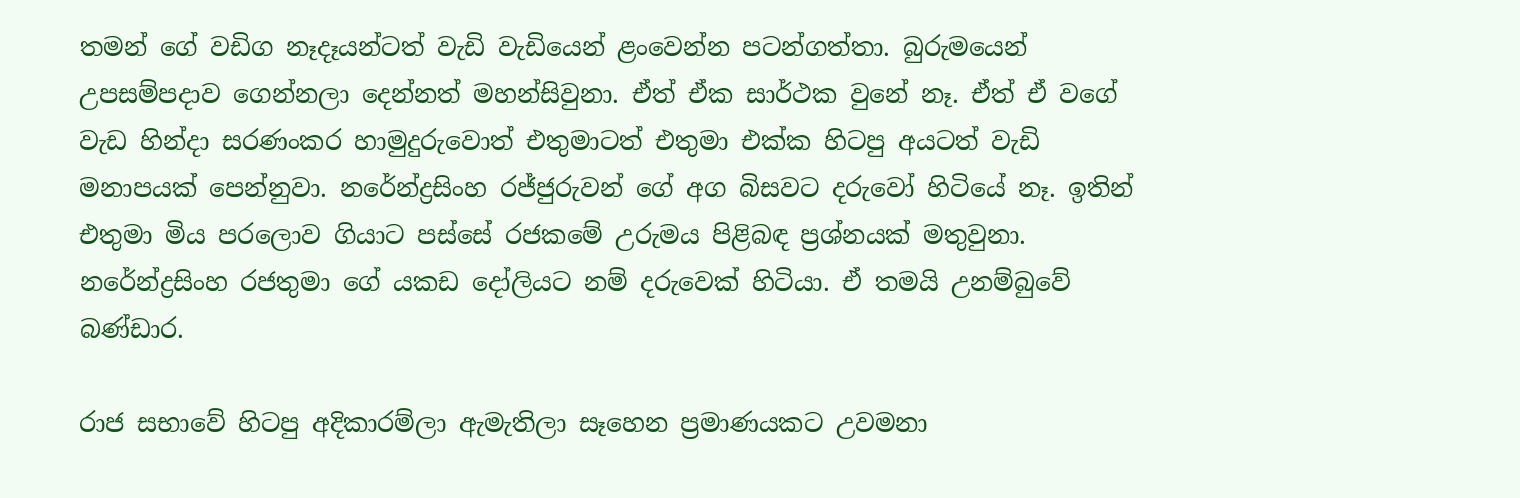තමන් ගේ වඩිග නෑදෑයන්ටත් වැඩි වැඩියෙන් ළංවෙන්න පටන්ගත්තා. බුරුමයෙන් උපසම්පදාව ගෙන්නලා දෙන්නත් මහන්සිවුනා. ඒත් ඒක සාර්ථක වුනේ නෑ. ඒත් ඒ වගේ වැඩ හින්දා සරණංකර හාමුදුරුවොත් එතුමාටත් එතුමා එක්ක හිටපු අයටත් වැඩි මනාපයක් පෙන්නුවා. නරේන්ද්‍රසිංහ රජ්ජුරුවන් ගේ අග බිසවට දරුවෝ හිටියේ නෑ. ඉතින් එතුමා මිය පරලොව ගියාට පස්සේ රජකමේ උරුමය පිළිබඳ ප්‍රශ්නයක් මතුවුනා. නරේන්ද්‍රසිංහ රජතුමා ගේ යකඩ දෝලියට නම් දරුවෙක් හිටියා. ඒ තමයි උනම්බුවේ බණ්ඩාර.

රාජ සභාවේ හිටපු අදිකාරම්ලා ඇමැතිලා සෑහෙන ප්‍රමාණයකට උවමනා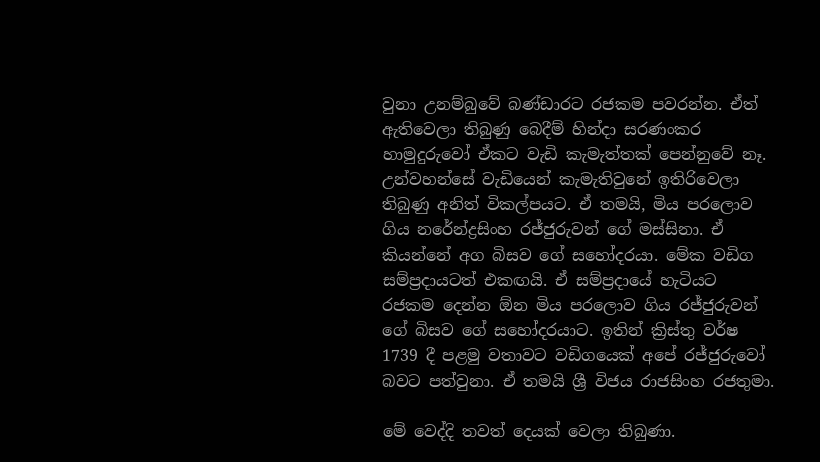වුනා උනම්බුවේ බණ්ඩාරට රජකම පවරන්න. ඒත් ඇතිවෙලා තිබුණු බෙදීම් හින්දා සරණංකර හාමුදුරුවෝ ඒකට වැඩි කැමැත්තක් පෙන්නුවේ නෑ. උන්වහන්සේ වැඩියෙන් කැමැතිවුනේ ඉතිරිවෙලා තිබුණු අනිත් විකල්පයට. ඒ තමයි, මිය පරලොව ගිය නරේන්ද්‍රසිංහ රජ්ජුරුවන් ගේ මස්සිනා. ඒ කියන්නේ අග බිසව ගේ සහෝදරයා. මේක වඩිග සම්ප්‍රදායටත් එකඟයි. ඒ සම්ප්‍රදායේ හැටියට රජකම දෙන්න ඕන මිය පරලොව ගිය රජ්ජුරුවන් ගේ බිසව ගේ සහෝදරයාට. ඉතින් ක්‍රිස්තු වර්ෂ 1739 දී පළමු වතාවට වඩිගයෙක් අපේ රජ්ජුරුවෝ බවට පත්වුනා. ඒ තමයි ශ්‍රී විජය රාජසිංහ රජතුමා.

මේ වෙද්දි තවත් දෙයක් වෙලා තිබුණා.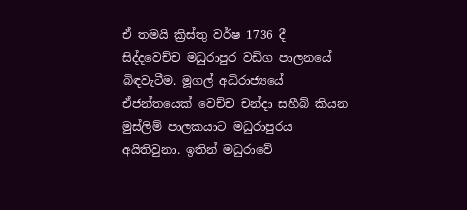ඒ තමයි ක්‍රිස්තු වර්ෂ 1736 දී සිද්දවෙච්ච මධුරාපුර වඩිග පාලනයේ බිඳවැටීම. මූගල් අධිරාජ්‍යයේ ඒජන්තයෙක් වෙච්ච චන්දා සහීබ් කියන මුස්ලිම් පාලකයාට මධුරාපුරය අයිතිවුනා. ඉතින් මධුරාවේ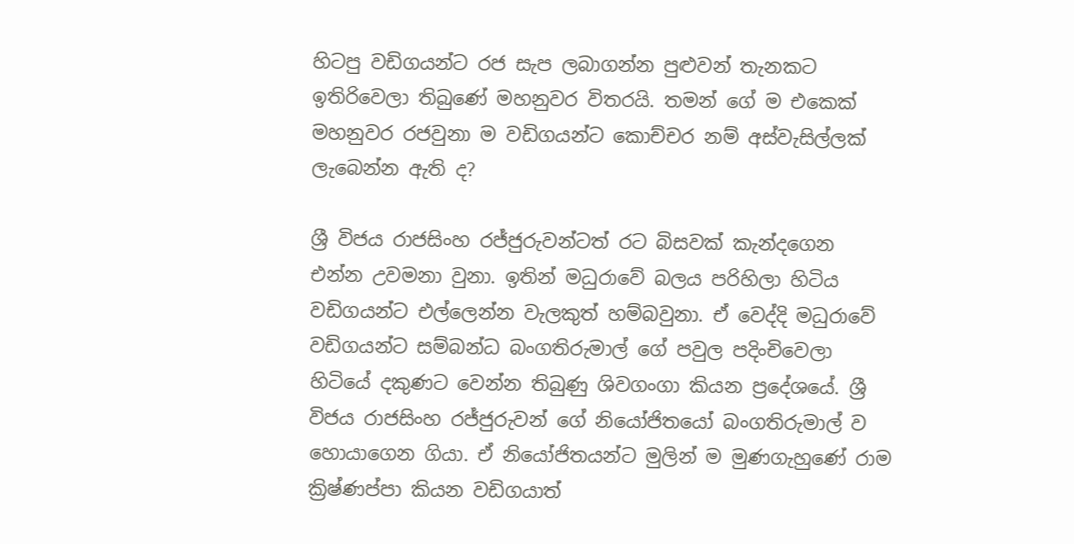හිටපු වඩිගයන්ට රජ සැප ලබාගන්න පුළුවන් තැනකට ඉතිරිවෙලා තිබුණේ මහනුවර විතරයි. තමන් ගේ ම එකෙක් මහනුවර රජවුනා ම වඩිගයන්ට කොච්චර නම් අස්වැසිල්ලක් ලැබෙන්න ඇති ද?

ශ්‍රී විජය රාජසිංහ රජ්ජුරුවන්ටත් රට බිසවක් කැන්දගෙන එන්න උවමනා වුනා. ඉතින් මධුරාවේ බලය පරිහිලා හිටිය වඩිගයන්ට එල්ලෙන්න වැලකුත් හම්බවුනා. ඒ වෙද්දි මධුරාවේ වඩිගයන්ට සම්බන්ධ බංගතිරුමාල් ගේ පවුල පදිංචිවෙලා හිටියේ දකුණට වෙන්න තිබුණු ශිවගංගා කියන ප්‍රදේශයේ. ශ්‍රී විජය රාජසිංහ රජ්ජුරුවන් ගේ නියෝජිතයෝ බංගතිරුමාල් ව හොයාගෙන ගියා. ඒ නියෝජිතයන්ට මුලින් ම මුණගැහුණේ රාම ක්‍රිෂ්ණප්පා කියන වඩිගයාත්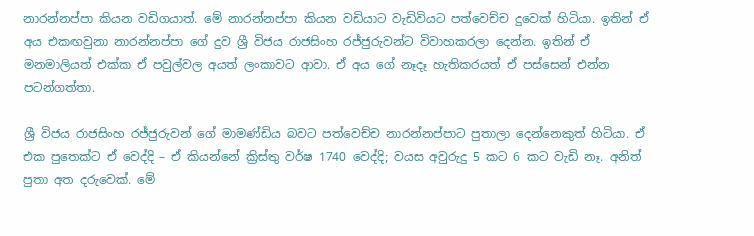නාරන්නප්පා කියන වඩිගයාත්. මේ නාරන්නප්පා කියන වඩියාට වැඩිවියට පත්වෙච්ච දුවෙක් හිටියා. ඉතින් ඒ අය එකඟවුනා නාරන්නප්පා ගේ දුව ශ්‍රී විජය රාජසිංහ රජ්ජුරුවන්ට විවාහකරලා දෙන්න. ඉතින් ඒ මනමාලියත් එක්ක ඒ පවුල්වල අයත් ලංකාවට ආවා. ඒ අය ගේ නෑදෑ හැතිකරයත් ඒ පස්සෙන් එන්න පටන්ගත්තා.

ශ්‍රී විජය රාජසිංහ රජ්ජුරුවන් ගේ මාමණ්ඩිය බවට පත්වෙච්ච නාරන්නප්පාට පුතාලා දෙන්නෙකුත් හිටියා. ඒ එක පුතෙක්ට ඒ වෙද්දි – ඒ කියන්නේ ක්‍රිස්තු වර්ෂ 1740 වෙද්දි; වයස අවුරුදු 5 කට 6 කට වැඩි නෑ. අනිත් පුතා අත දරුවෙක්. මේ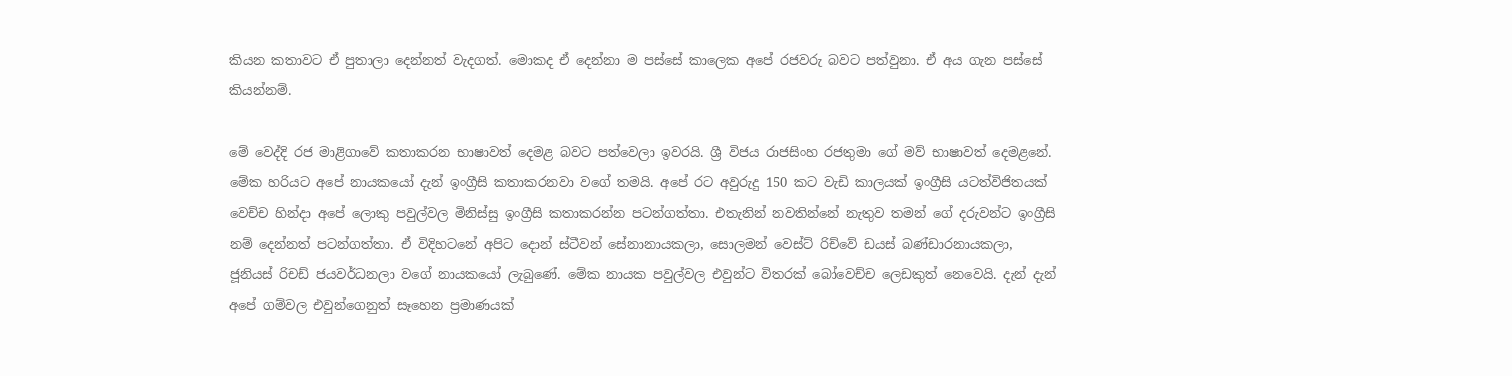කියන කතාවට ඒ පුතාලා දෙන්නත් වැදගත්. මොකද ඒ දෙන්නා ම පස්සේ කාලෙක අපේ රජවරු බවට පත්වුනා. ඒ අය ගැන පස්සේ කියන්නම්.

මේ වෙද්දි රජ මාළිගාවේ කතාකරන භාෂාවත් දෙමළ බවට පත්වෙලා ඉවරයි. ශ්‍රී විජය රාජසිංහ රජතුමා ගේ මව් භාෂාවත් දෙමළනේ. මේක හරියට අපේ නායකයෝ දැන් ඉංග්‍රීසි කතාකරනවා වගේ තමයි. අපේ රට අවුරුදු 150 කට වැඩි කාලයක් ඉංග්‍රීසි යටත්විජිතයක් වෙච්ච හින්දා අපේ ලොකු පවුල්වල මිනිස්සු ඉංග්‍රීසි කතාකරන්න පටන්ගත්තා. එතැනින් නවතින්නේ නැතුව තමන් ගේ දරුවන්ට ඉංග්‍රීසි නම් දෙන්නත් පටන්ගත්තා. ඒ විදිහටනේ අපිට දොන් ස්ටීවන් සේනානායකලා, සොලමන් වෙස්ට් රිච්වේ ඩයස් බණ්ඩාරනායකලා, ජූනියස් රිචඩ් ජයවර්ධනලා වගේ නායකයෝ ලැබුණේ. මේක නායක පවුල්වල එවුන්ට විතරක් බෝවෙච්ච ලෙඩකුත් නෙවෙයි. දැන් දැන් අපේ ගම්වල එවුන්ගෙනුත් සෑහෙන ප්‍රමාණයක්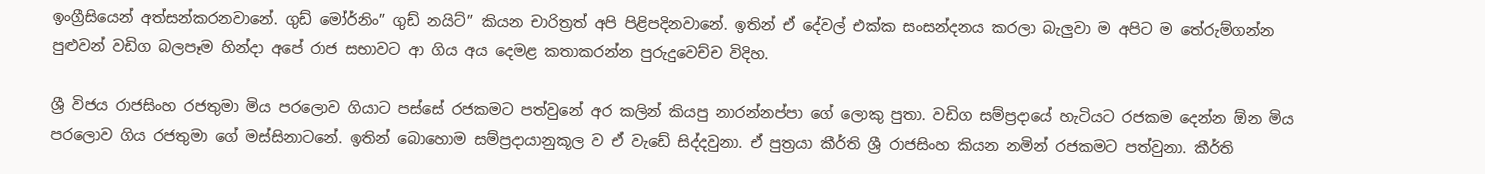ඉංග්‍රීසියෙන් අත්සන්කරනවානේ. ගුඩ් මෝර්නිං” ගුඩ් නයිට්” කියන චාරිත්‍රත් අපි පිළිපදිනවානේ. ඉතින් ඒ දේවල් එක්ක සංසන්දනය කරලා බැලුවා ම අපිට ම තේරුම්ගන්න පුළුවන් වඩිග බලපෑම හින්දා අපේ රාජ සභාවට ආ ගිය අය දෙමළ කතාකරන්න පුරුදුවෙච්ච විදිහ.

ශ්‍රී විජය රාජසිංහ රජතුමා මිය පරලොව ගියාට පස්සේ රජකමට පත්වුනේ අර කලින් කියපු නාරන්නප්පා ගේ ලොකු පුතා. වඩිග සම්ප්‍රදායේ හැටියට රජකම දෙන්න ඕන මිය පරලොව ගිය රජතුමා ගේ මස්සිනාටනේ. ඉතින් බොහොම සම්ප්‍රදායානුකූල ව ඒ වැඩේ සිද්දවුනා. ඒ පුත්‍රයා කීර්ති ශ්‍රී රාජසිංහ කියන නමින් රජකමට පත්වුනා. කීර්ති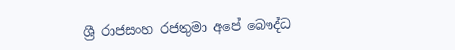ශ්‍රී රාජසංහ රජතුමා අපේ බෞද්ධ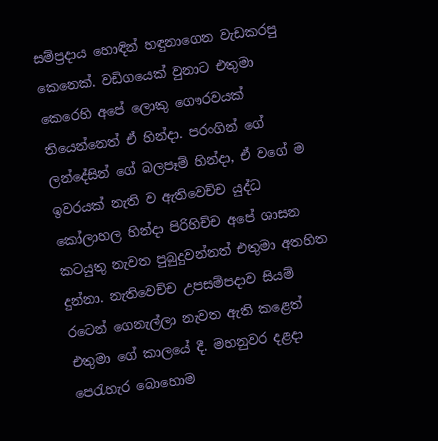සම්ප්‍රදාය හොඳින් හඳුනාගෙන වැඩකරපු කෙනෙක්. වඩිගයෙක් වුනාට එතුමා කෙරෙහි අපේ ලොකු ගෞරවයක් තියෙන්නෙත් ඒ හින්දා. පරංගින් ගේ ලන්දේසින් ගේ බලපෑම් හින්දා, ඒ වගේ ම ඉවරයක් නැති ව ඇතිවෙච්ච යුද්ධ කෝලාහල හින්දා පිරිහිච්ච අපේ ශාසන කටයුතු නැවත පුබුදුවන්නත් එතුමා අතහිත දුන්නා. නැතිවෙච්ච උපසම්පදාව සියම් රටෙන් ගෙනැල්ලා නැවත ඇති කළෙත් එතුමා ගේ කාලයේ දී. මහනුවර දළදා පෙරැහැර බොහොම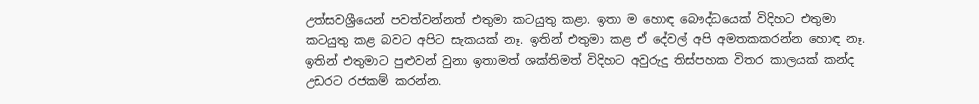උත්සවශ්‍රීයෙන් පවත්වන්නත් එතුමා කටයුතු කළා. ඉතා ම හොඳ බෞද්ධයෙක් විදිහට එතුමා කටයුතු කළ බවට අපිට සැකයක් නෑ. ඉතින් එතුමා කළ ඒ දේවල් අපි අමතකකරන්න හොඳ නෑ. ඉතින් එතුමාට පුළුවන් වුනා ඉතාමත් ශක්තිමත් විදිහට අවුරුදු තිස්පහක විතර කාලයක් කන්ද උඩරට රජකම් කරන්න.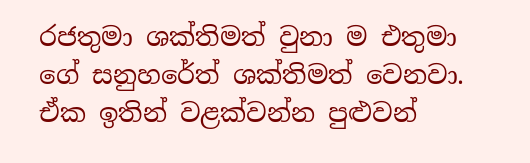රජතුමා ශක්තිමත් වුනා ම එතුමා ගේ සනුහරේත් ශක්තිමත් වෙනවා. ඒක ඉතින් වළක්වන්න පුළුවන්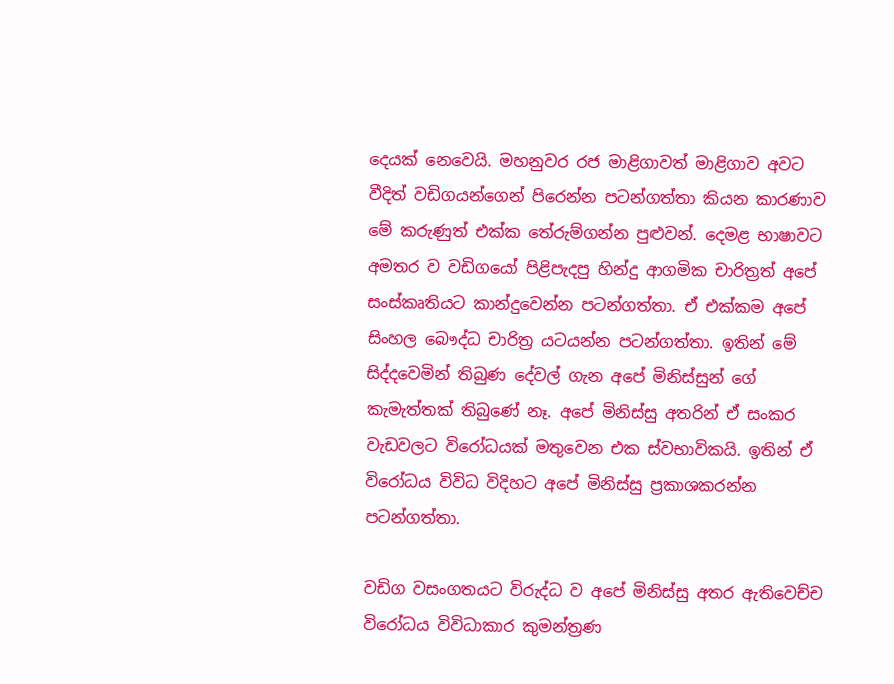දෙයක් නෙවෙයි. මහනුවර රජ මාළිගාවත් මාළිගාව අවට වීදිත් වඩිගයන්ගෙන් පිරෙන්න පටන්ගත්තා කියන කාරණාව මේ කරුණුත් එක්ක තේරුම්ගන්න පුළුවන්. දෙමළ භාෂාවට අමතර ව වඩිගයෝ පිළිපැදපු හින්දු ආගමික චාරිත්‍රත් අපේ සංස්කෘතියට කාන්දුවෙන්න පටන්ගත්තා. ඒ එක්කම අපේ සිංහල බෞද්ධ චාරිත්‍ර යටයන්න පටන්ගත්තා. ඉතින් මේ සිද්දවෙමින් තිබුණ දේවල් ගැන අපේ මිනිස්සුන් ගේ කැමැත්තක් තිබුණේ නෑ. අපේ මිනිස්සු අතරින් ඒ සංකර වැඩවලට විරෝධයක් මතුවෙන එක ස්වභාවිකයි. ඉතින් ඒ විරෝධය විවිධ විදිහට අපේ මිනිස්සු ප්‍රකාශකරන්න පටන්ගත්තා.

වඩිග වසංගතයට විරුද්ධ ව අපේ මිනිස්සු අතර ඇතිවෙච්ච විරෝධය විවිධාකාර කුමන්ත්‍රණ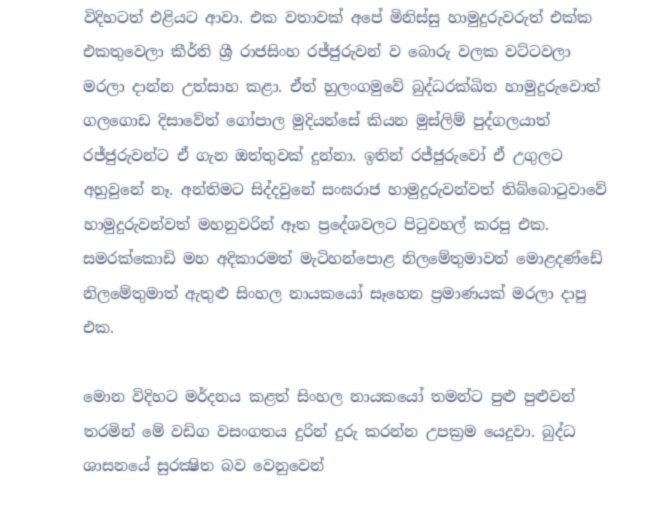විදිහටත් එළියට ආවා. එක වතාවක් අපේ මිනිස්සු හාමුදුරුවරුත් එක්ක එකතුවෙලා කීර්ති ශ්‍රී රාජසිංහ රජ්ජුරුවන් ව බොරු වලක වට්ටවලා මරලා දාන්න උත්සාහ කළා. ඒත් හුලංගමුවේ බුද්ධරක්ඛිත හාමුදුරුවොත් ගල‍ගොඩ දිසාවේත් ගෝපාල මුදියන්සේ කියන මුස්ලිම් පුද්ගලයාත් රජ්ජුරුවන්ට ඒ ගැන ඔත්තුවක් දුන්නා. ඉතින් රජ්ජුරුවෝ ඒ උගුලට අහුවුනේ නෑ. අන්තිමට සිද්දවුනේ සංඝරාජ හාමුදුරුවන්වත් තිබ්බොටුවාවේ හාමුදුරුවන්වත් මහනුවරින් ඈත ප්‍රදේශවලට පිටුවහල් කරපු එක. සමරක්කොඩි මහ අදිකාරමත් මැටිහන්පොළ නිලමේතුමාවත් මොළදණ්ඩේ නිලමේතුමාත් ඇතුළු සිංහල නායකයෝ සෑහෙන ප්‍රමාණයක් මරලා දාපු එක.

මොන විදිහට මර්දනය කළත් සිංහල නායකයෝ තමන්ට පුළු පුළුවන් තරමින් මේ වඩිග වසංගතය දුරින් දුරු කරන්න උපක්‍රම යෙදුවා. බුද්ධ ශාසනයේ සුරක්‍ෂිත බව වෙනුවෙන්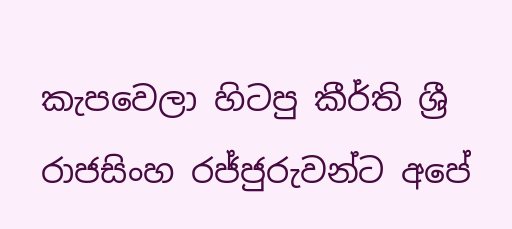කැපවෙලා හිටපු කීර්ති ශ්‍රී රාජසිංහ රජ්ජුරුවන්ට අපේ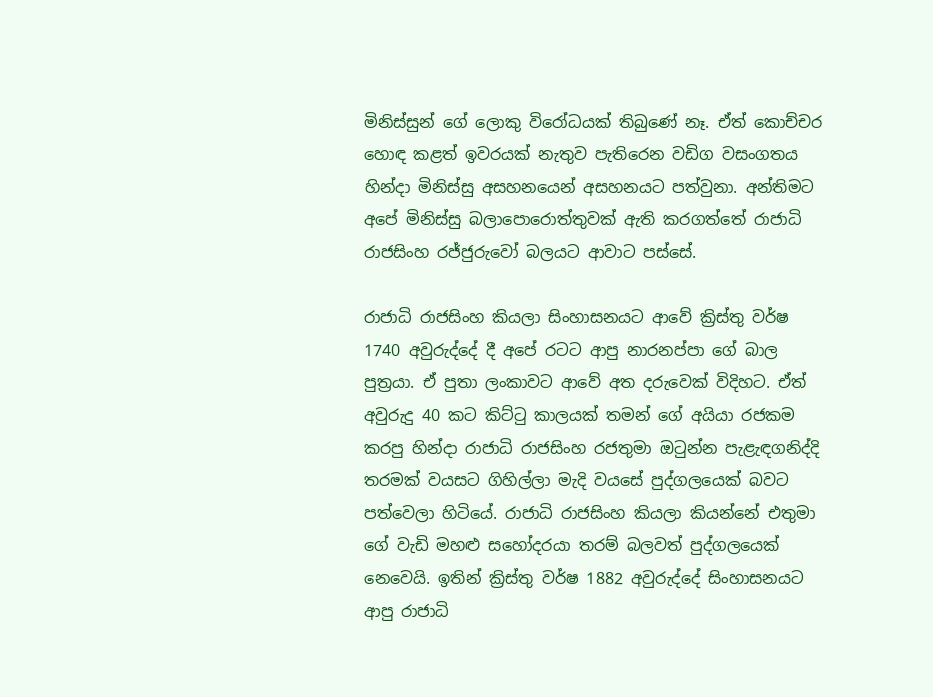මිනිස්සුන් ගේ ලොකු විරෝධයක් තිබුණේ නෑ. ඒත් කොච්චර හොඳ කළත් ඉවරයක් නැතුව පැතිරෙන වඩිග වසංගතය හින්දා මිනිස්සු අසහනයෙන් අසහනයට පත්වුනා. අන්තිමට අපේ මිනිස්සු බලාපොරොත්තුවක් ඇති කරගත්තේ රාජාධි රාජසිංහ රජ්ජුරුවෝ බලයට ආවාට පස්සේ.

රාජාධි රාජසිංහ කියලා සිංහාසනයට ආවේ ක්‍රිස්තු වර්ෂ 1740 අවුරුද්දේ දී අපේ රටට ආපු නාරනප්පා ගේ බාල පුත්‍රයා. ඒ පුතා ලංකාවට ආවේ අත දරුවෙක් විදිහට. ඒත් අවුරුදු 40 කට කිට්ටු කාලයක් තමන් ගේ අයියා රජකම කරපු හින්දා රාජාධි රාජසිංහ රජතුමා ඔටුන්න පැළැඳගනිද්දි තරමක් වයසට ගිහිල්ලා මැදි වයසේ පුද්ගලයෙක් බවට පත්වෙලා හිටියේ. රාජාධි රාජසිංහ කියලා කියන්නේ එතුමා ගේ වැඩි මහළු සහෝදරයා තරම් බලවත් පුද්ගලයෙක් නෙවෙයි. ඉතින් ක්‍රිස්තු වර්ෂ 1882 අවුරුද්දේ සිංහාසනයට ආපු රාජාධි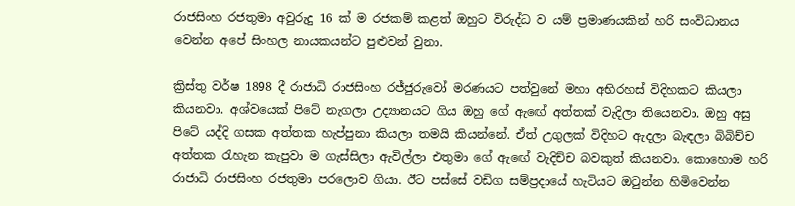රාජසිංහ රජතුමා අවුරුදු 16 ක් ම රජකම් කළත් ඔහුට විරුද්ධ ව යම් ප්‍රමාණයකින් හරි සංවිධානය වෙන්න අපේ සිංහල නායකයන්ට පුළුවන් වුනා.

ක්‍රිස්තු වර්ෂ 1898 දී රාජාධි රාජසිංහ රජ්ජුරුවෝ මරණයට පත්වුනේ මහා අභිරහස් විදිහකට කියලා කියනවා. අශ්වයෙක් පිටේ නැගලා උද්‍යානයට ගිය ඔහු ගේ ඇඟේ අත්තක් වැදිලා තියෙනවා. ඔහු අසු පිටේ යද්දි ගසක අත්තක හැප්පුනා කියලා තමයි කියන්නේ. ඒත් උගුලක් විදිහට ඇදලා බැඳලා බිබිච්ච අත්තක රැහැන කැපුවා ම ගැස්සිලා ඇවිල්ලා එතුමා ගේ ඇඟේ වැදිච්ච බවකුත් කියනවා. කොහොම හරි රාජාධි රාජසිංහ රජතුමා පරලොව ගියා. ඊට පස්සේ වඩිග සම්ප්‍රදායේ හැටියට ඔටුන්න හිමිවෙන්න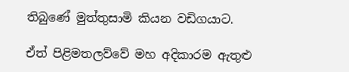තිබුණේ මුත්තුසාමි කියන වඩිගයාට.

ඒත් පිළිමතලව්වේ මහ අදිකාරම ඇතුළු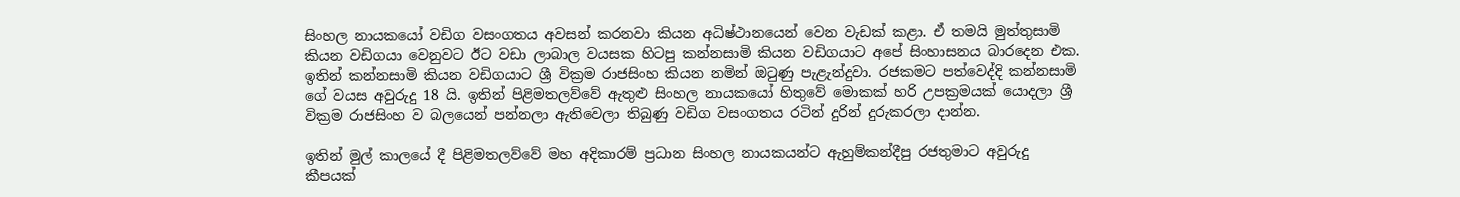සිංහල නායකයෝ වඩිග වසංගතය අවසන් කරනවා කියන අධිෂ්ථානයෙන් වෙන වැඩක් කළා. ඒ තමයි මුත්තුසාමි කියන වඩිගයා වෙනුවට ඊට වඩා ලාබාල වයසක හිටපු කන්නසාමි කියන වඩිගයාට අපේ සිංහාසනය බාරදෙන එක. ඉතින් කන්නසාමි කියන වඩිගයාට ශ්‍රී වික්‍රම රාජසිංහ කියන නමින් ඔටුණු පැළැන්දුවා. රජකමට පත්වෙද්දි කන්නසාමි ගේ වයස අවුරුදු 18 යි. ඉතින් පිළිමතලව්වේ ඇතුළු සිංහල නායකයෝ හිතුවේ මොකක් හරි උපක්‍රමයක් යොදලා ශ්‍රී වික්‍රම රාජසිංහ ව බලයෙන් පන්නලා ඇතිවෙලා තිබුණු වඩිග වසංගතය රටින් දුරින් දුරුකරලා දාන්න.

ඉතින් මුල් කාලයේ දී පිළිමතලව්වේ මහ අදිකාරම් ප්‍රධාන සිංහල නායකයන්ට ඇහුම්කන්දීපු රජතුමාට අවුරුදු කීපයක්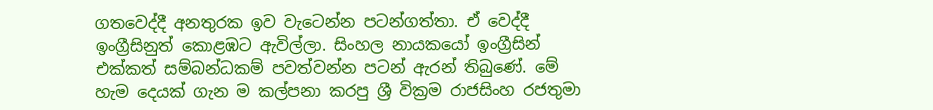ගතවෙද්දී අනතුරක ඉව වැටෙන්න පටන්ගත්තා. ඒ වෙද්දී ඉංග්‍රීසිනුත් කොළඹට ඇවිල්ලා. සිංහල නායකයෝ ඉංග්‍රීසින් එක්කත් සම්බන්ධකම් පවත්වන්න පටන් ඇරන් තිබුණේ. මේ හැම දෙයක් ගැන ම කල්පනා කරපු ශ්‍රී වික්‍රම රාජසිංහ රජතුමා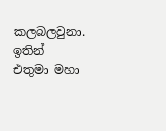කලබලවුනා. ඉතින් එතුමා මහා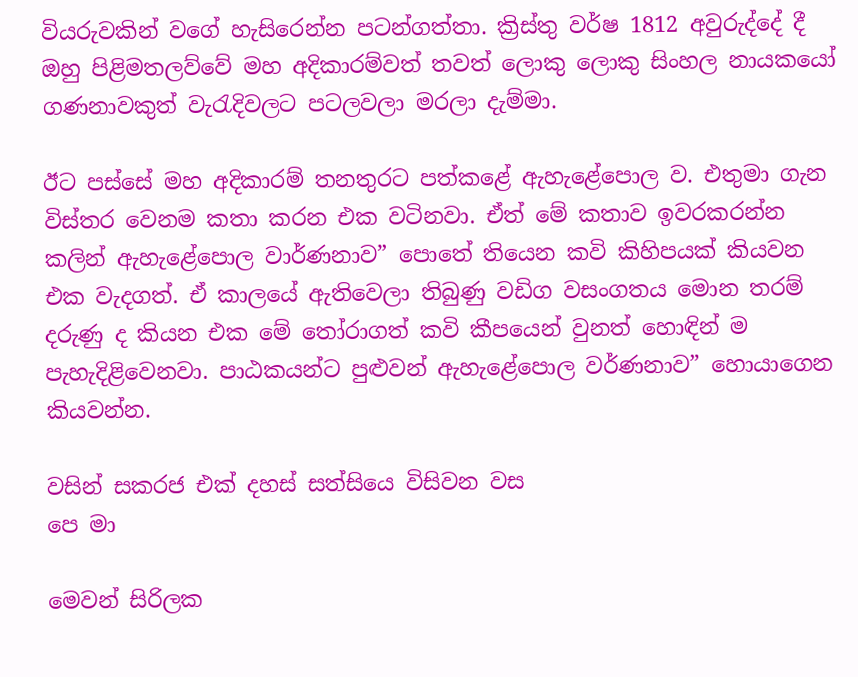වියරුවකින් වගේ හැසිරෙන්න පටන්ගත්තා. ක්‍රිස්තු වර්ෂ 1812 අවුරුද්දේ දී ඔහු පිළිමතලව්වේ මහ අදිකාරම්වත් තවත් ලොකු ලොකු සිංහල නායකයෝ ගණනාවකුත් වැරැදිවලට පටලවලා මරලා දැම්මා.

ඊට පස්සේ මහ අදිකාරම් තනතුරට පත්කළේ ඇහැළේපොල ව. එතුමා ගැන විස්තර වෙනම කතා කරන එක වටිනවා. ඒත් මේ කතාව ඉවරකරන්න කලින් ඇහැළේපොල වාර්ණනාව” පොතේ තියෙන කවි කිහිපයක් කියවන එක වැදගත්. ඒ කාලයේ ඇතිවෙලා තිබුණු වඩිග වසංගතය මොන තරම් දරුණු ද කියන එක මේ තෝරාගත් කවි කීපයෙන් වුනත් හොඳින් ම පැහැදිළිවෙනවා. පාඨකයන්ට පුළුවන් ඇහැළේපොල වර්ණනාව” හොයාගෙන කියවන්න.

වසින් සකරජ එක් දහස් සත්සියෙ විසිවන වස                            පෙ මා

මෙවන් සිරිලක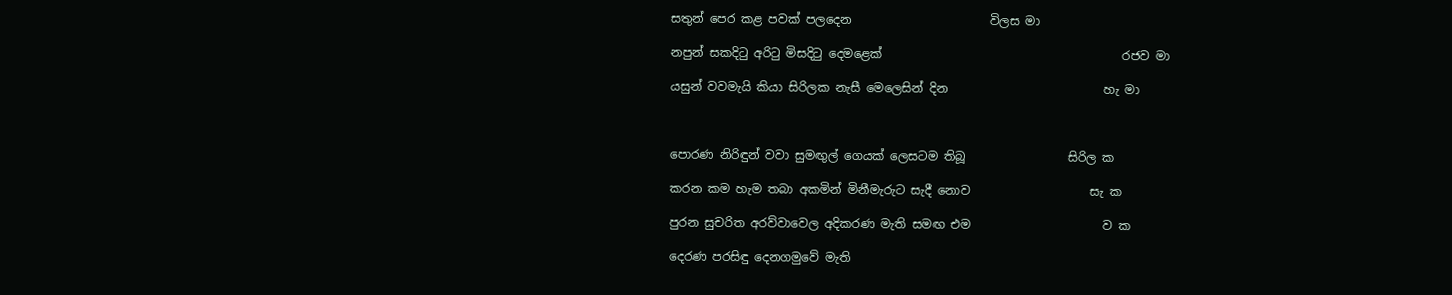සතුන් පෙර කළ පවක් පලදෙන                       විලස මා

නපුන් සකදිටු අරිටු මිසදිටු දෙමළෙක්                                        රජව මා

යසුන් වවමැයි කියා සිරිලක නැසී මෙලෙසින් දින                          හැ මා



පොරණ නිරිඳුන් වවා සුමඟුල් ගෙයක් ලෙසටම තිබූ ‍                සිරිල ක

කරන කම හැම තබා අකමින් මිනීමැරුට සැදී නොව                    සැ ක

පුරන සුචරිත අරව්වාවෙල අදිකරණ මැති සමඟ එම                      ව ක

දෙරණ පරසිඳු දෙනගමුවේ මැති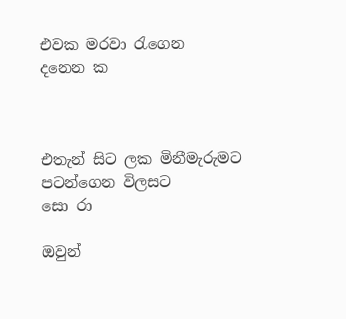එවක මරවා රැගෙන          දනෙන ක



එතැන් සිට ලක මිනීමැරුමට පටන්ගෙන විලසට                        සො රා

ඔවුන්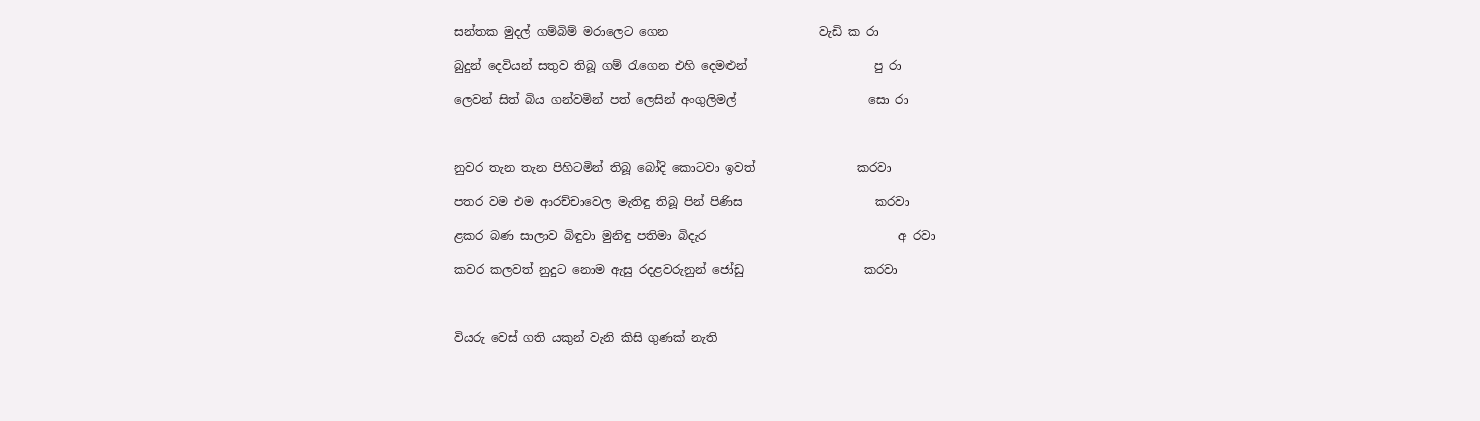සන්තක මුදල් ගම්බිම් මරාලෙට ගෙන                         වැඩි ක රා

බුදුන් දෙවියන් සතුව තිබූ ගම් රැගෙන එහි දෙමළුන්                     පු රා

ලෙවන් සිත් බිය ගන්වමින් පත් ලෙසින් අංගුලිමල්                      සො රා



නුවර තැන තැන පිහිටමින් තිබූ බෝදි කොටවා ඉවත්                 කරවා

පතර වම එම ආරච්චාවෙල මැතිඳු තිබූ පින් පිණිස                      කරවා

ළකර බණ සාලාව බිඳුවා මුනිඳු පතිමා බිදැර                                අ රවා

කවර කලවත් නුදුට නොම ඇසු රදළවරුනුන් ජෝඩු                    කරවා



වියරු වෙස් ගති යකුන් වැනි කිසි ගුණක් නැති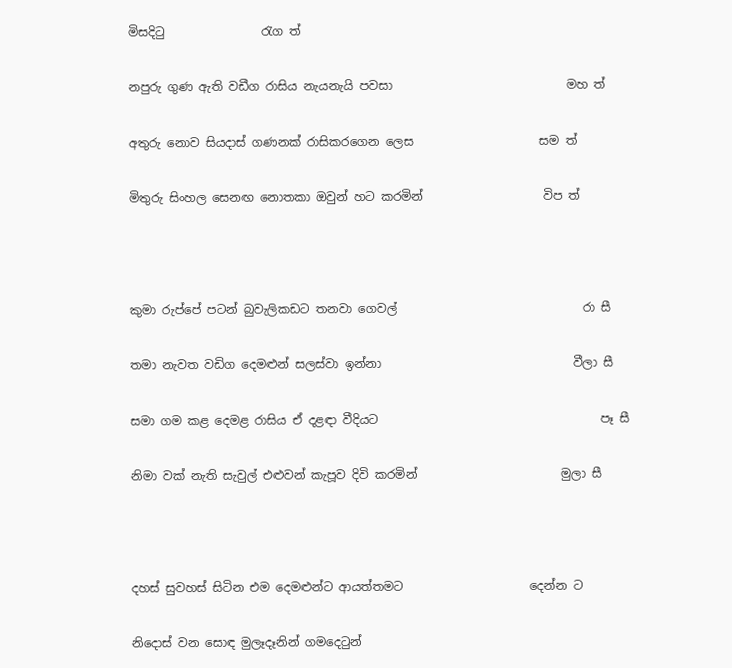මිසදිටු                රැග ත්

නපුරු ගුණ ඇති වඩීග රාසිය නැයනැයි පවසා                             මහ ත්

අතුරු නොව සියදාස් ගණනක් රාසිකරගෙන ලෙස                     සම ත්

මිතුරු සිංහල සෙනඟ නොතකා ඔවුන් හට කරමින්                    විප ත්



කුමා රුප්පේ පටන් බුවැලිකඩට තනවා ගෙවල්                               රා සී

තමා නැවත වඩිග දෙමළුන් සලස්වා ඉන්නා                                වීලා සී

සමා ගම කළ දෙමළ රාසිය ඒ දළඳා වීදියට                                     පෑ සී

නිමා වක් නැති සැවුල් එළුවන් කැපූව දිවි කරමින්                        මුලා සී



දහස් සුවහස් සිටින එම දෙමළුන්ට ආයත්තමට                     දෙන්න ට

නිදොස් වන සොඳ මුලෑදෑනින් ගමදෙටුන්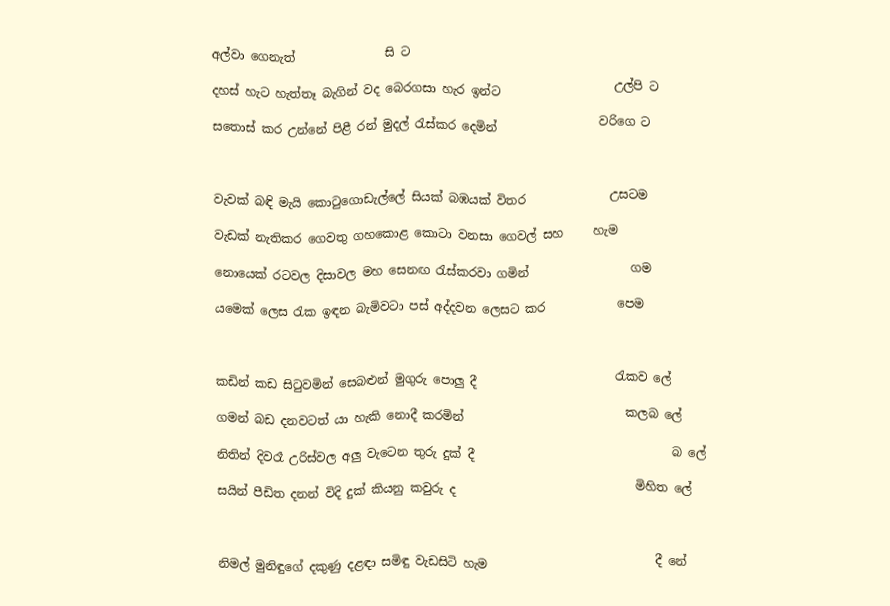අල්වා ගෙනැත්               සි ට

දහස් හැට හැත්තෑ බැගින් වද බෙරගසා හැර ඉන්ට                   උල්පි ට

සතොස් කර උන්නේ පිළී රන් මුදල් රැස්කර දෙමින්                 වරිගෙ ට‍



වැවක් බඳි මැයි කොටුගොඩැල්ලේ සියක් බඹයක් විතර              උසටම

වැඩක් නැතිකර ගෙවතු ගහකොළ කොටා වනසා ගෙවල් සහ     හැම

නොයෙක් රටවල දිසාවල මහ සෙනඟ රැස්කරවා ගමින්                 ගම

යමෙක් ලෙස රැක ඉඳන බැමිවටා පස් අද්දවන ලෙසට කර            පෙම



කඩින් කඩ සිටුවමින් සෙබළුන් මුගුරු පොලු දී                       රැකව ලේ

ගමන් බඩ දනවටත් යා හැකි නොදී කරමින්                           කලබ ලේ

නිතින් දිවරෑ උරිස්වල අලු වැටෙන තුරු දුක් දී                                 බ ලේ

සයින් පීඩිත දනන් විදි දුක් කියනු කවුරු ද                              මිහිත ලේ



නිමල් මුනිඳුගේ දකුණු දළඳා‍ සමිඳු වැඩසිටි හැම                            දී නේ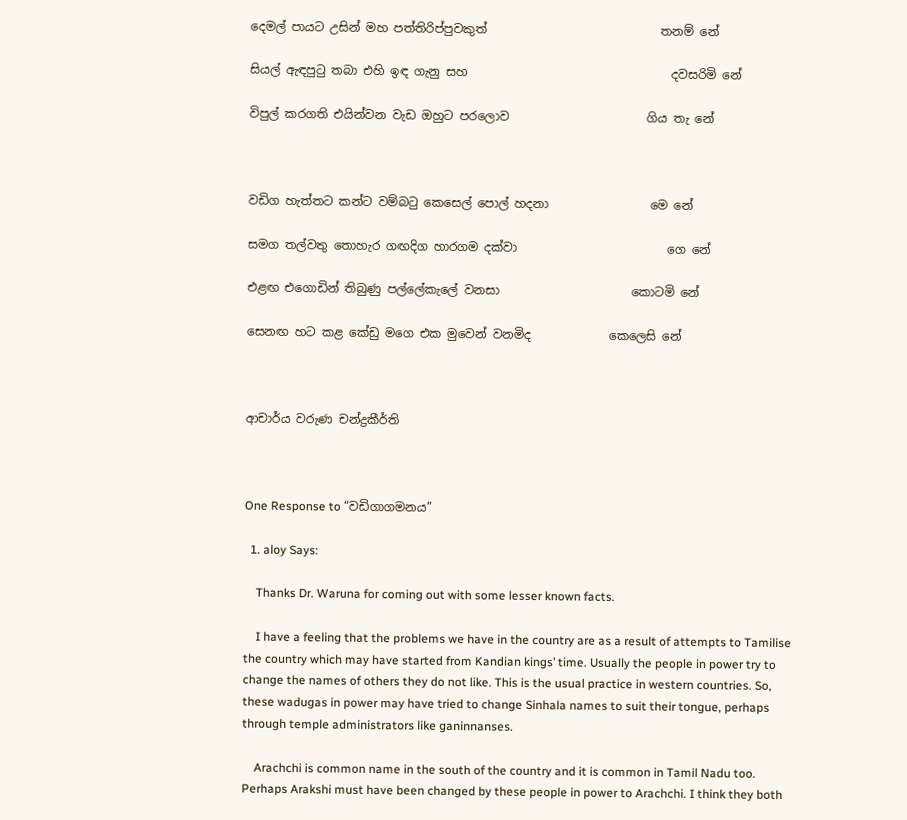දෙමල් පායට උසින් මහ පත්තිරිප්පුවකුත්                             තනම් නේ

සියල් ඇඳපුටු තබා එහි ඉඳ ගැනු සහ                                  දවසරිමි නේ

විපුල් කරගති එයින්වන වැඩ ඔහුට ප‍රලොව                       ගිය තැ නේ



වඩිග හැත්තට කන්ට වම්බටු කෙසෙල් පොල් හදනා                 මෙ නේ

සමග තල්වතු තොහැර ගඟදිග හාරගම දක්වා                         ගෙ නේ

එළඟ එගොඩින් තිබුණු පල්ලේකැලේ වනසා                      කොටමි නේ

සෙනඟ හට කළ කේඩු මගෙ එක මුවෙන් වනමිද             කෙලෙසි නේ



ආචාර්ය වරුණ චන්ද්‍රකීර්ති



One Response to “වඩිගාගමනය”

  1. aloy Says:

    Thanks Dr. Waruna for coming out with some lesser known facts.

    I have a feeling that the problems we have in the country are as a result of attempts to Tamilise the country which may have started from Kandian kings’ time. Usually the people in power try to change the names of others they do not like. This is the usual practice in western countries. So, these wadugas in power may have tried to change Sinhala names to suit their tongue, perhaps through temple administrators like ganinnanses.

    Arachchi is common name in the south of the country and it is common in Tamil Nadu too. Perhaps Arakshi must have been changed by these people in power to Arachchi. I think they both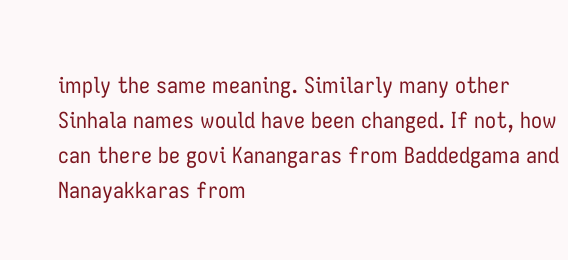imply the same meaning. Similarly many other Sinhala names would have been changed. If not, how can there be govi Kanangaras from Baddedgama and Nanayakkaras from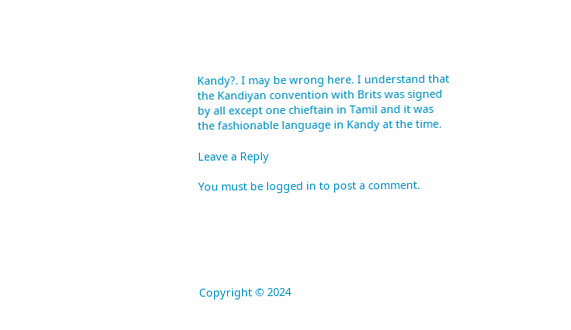Kandy?. I may be wrong here. I understand that the Kandiyan convention with Brits was signed by all except one chieftain in Tamil and it was the fashionable language in Kandy at the time.

Leave a Reply

You must be logged in to post a comment.






Copyright © 2024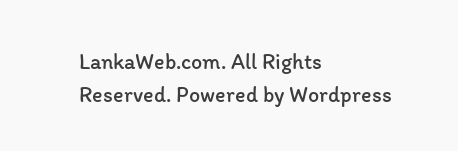LankaWeb.com. All Rights Reserved. Powered by Wordpress